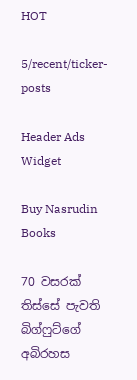HOT

5/recent/ticker-posts

Header Ads Widget

Buy Nasrudin Books

70 වසරක් තිස්සේ පැවති බිග්ෆුට්ගේ අබිරහස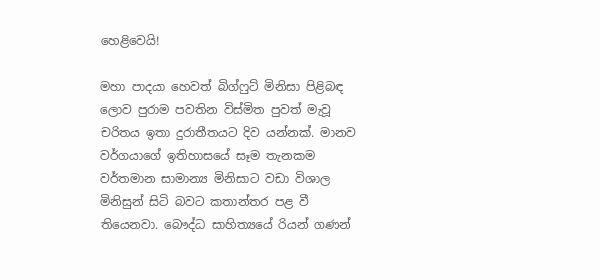හෙළිවෙයි!

මහා පාදයා හෙවත් බිග්ෆුට් මිනිසා පිළිබඳ ලොව පුරාම පවතින විස්මිත පුවත් මැවූ චරිතය ඉතා දුරාතීතයට දිව යන්නක්. මානව වර්ගයාගේ ඉතිහාසයේ සෑම තැනකම වර්තමාන සාමාන්‍ය මිනිසාට වඩා විශාල මිනිසුන් සිටි බවට කතාන්තර පළ වී තියෙනවා. බෞද්ධ සාහිත්‍යයේ රියන් ගණන්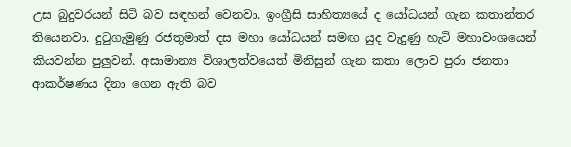උස බුදුවරයන් සිටි බව සඳහන් වෙනවා. ඉංග්‍රීසි සාහිත්‍යයේ ද යෝධයන් ගැන කතාන්තර තියෙනවා. දුටුගැමුණු රජතුමාත් දස මහා යෝධයන් සමඟ යුද වැදුණු හැටි මහාවංශයෙන් කියවන්න පුලුවන්. අසාමාන්‍ය විශාලත්වයෙත් මිනිසුන් ගැන කතා ලොව පුරා ජනතා ආකර්ෂණය දිනා ගෙන ඇති බව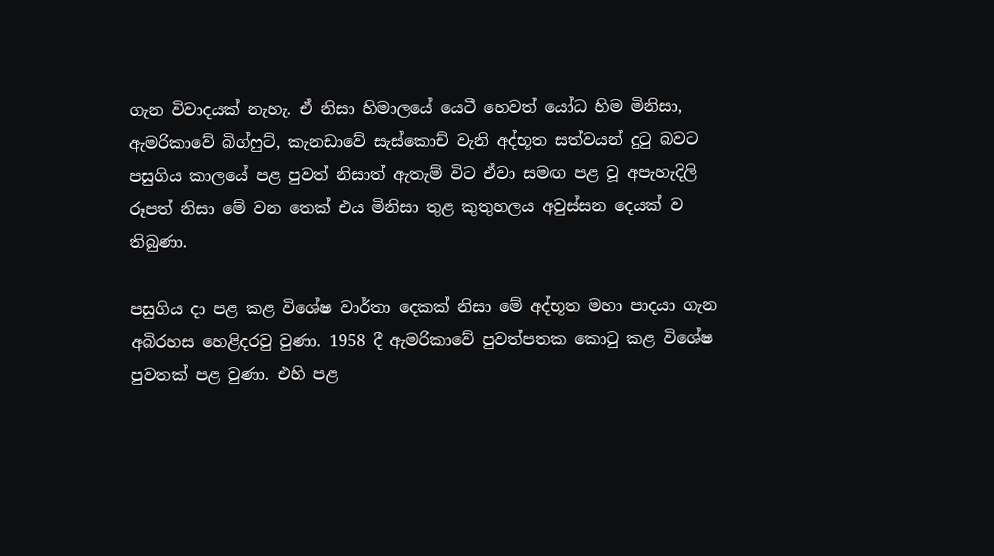ගැන විවාදයක් නැහැ. ඒ නිසා හිමාලයේ යෙටී හෙවත් යෝධ හිම මිනිසා, ඇමරිකාවේ බිග්ෆුට්, කැනඩාවේ සැස්කොච් වැනි අද්භූත සත්වයන් දුටු බවට පසුගිය කාලයේ පළ පුවත් නිසාත් ඇතැම් විට ඒවා සමඟ පළ වූ අපැහැදිලි රූපත් නිසා මේ වන තෙක් එය මිනිසා තුළ කුතුහලය අවුස්සන දෙයක් ව තිබුණා.

පසුගිය දා පළ කළ වි‍ශේෂ වාර්තා දෙකක් නිසා මේ අද්භූත මහා පාදයා ගැන අබිරහස හෙළිදරවු වුණා. 1958 දී ඇමරිකාවේ පුවත්පතක කොටු කළ විශේෂ පුවතක් පළ වුණා. එහි පළ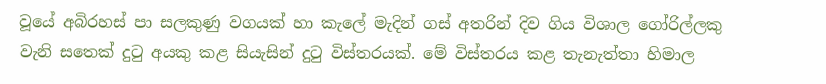වූයේ අබිරහස් පා සලකුණු වගයක් හා කැලේ මැදින් ගස් අතරින් දිව ගිය විශාල ගෝරිල්ලකු වැනි සතෙක් දුටු අයකු කළ සියැසින් දුටු විස්තරයක්. මේ විස්තරය කළ තැනැත්තා හිමාල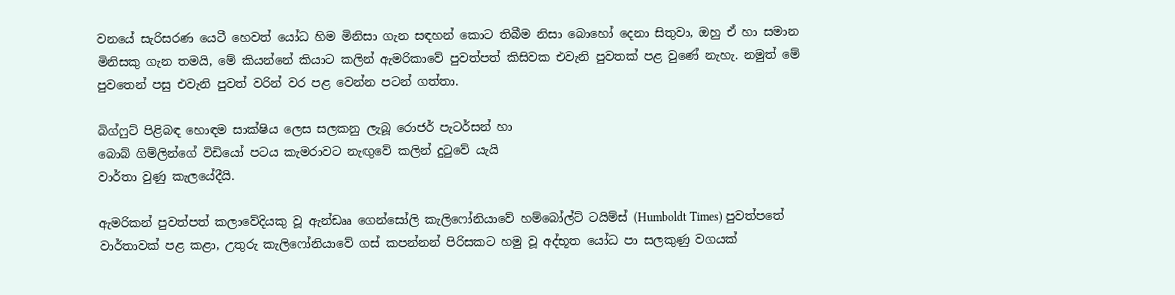වනයේ සැරිසරණ යෙටී හෙවත් යෝධ හිම මිනිසා ගැන සඳහන් කොට තිබීම නිසා බොහෝ දෙනා සිතුවා, ඔහු ඒ හා සමාන මිනිසකු ගැන තමයි, මේ කියන්නේ කියාට කලින් ඇමරිකාවේ පුවත්පත් කිසිවක එවැනි පුවතක් පළ වුණේ නැහැ. නමුත් මේ පුවතෙන් පසු එවැනි පුවත් වරින් වර පළ වෙන්න පටන් ගත්තා.

බිග්ෆුට් පිළිබඳ හොඳම සාක්ෂිය ලෙස සලකනු ලැබූ රොජර් පැටර්සන් හා
බොබ් ගිම්ලින්ගේ විඩියෝ පටය කැමරාවට නැඟුවේ කලින් දුටුවේ යැයි
වාර්තා වුණු කැලයේදීයි.

ඇමරිකන් පුවත්පත් කලාවේදියකු වූ ඇන්ඩෲ ගෙන්සෝලි කැලිෆෝනියාවේ හම්බෝල්ට් ටයිම්ස් (Humboldt Times) පුවත්පතේ වාර්තාවක් පළ කළා, උතුරු කැලිෆෝනියාවේ ගස් කපන්නන් පිරිසකට හමු වූ අද්භූත යෝධ පා සලකුණු වගයක්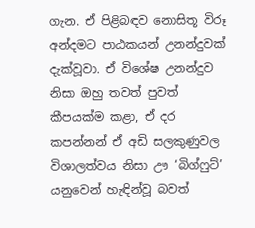ගැන. ඒ පිළිබඳව නොසිතූ විරූ අන්දමට පාඨකයන් උනන්දුවක් දැක්වූවා. ඒ විශේෂ උනන්දුව නිසා ඔහු තවත් පුවත් කීපයක්ම කළා, ඒ දර කපන්නන් ඒ අඩි සලකුණුවල විශාලත්වය නිසා ඌ ‘බිග්ෆුට්’ යනුවෙන් හැඳින්වූ බවත්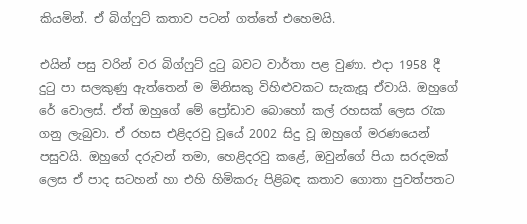කියමින්. ඒ බිග්ෆුට් කතාව පටන් ගත්තේ එහෙමයි.

එයින් පසු වරින් වර බිග්ෆුට් දුටු බවට වාර්තා පළ වුණා. එදා 1958 දී දුටු පා සලකුණු ඇත්තෙන් ම මිනිසකු විහිළුවකට සැකැසූ ඒවායි. ඔහුගේ රේ වොලස්. ඒත් ඔහුගේ මේ ප්‍රෝඩාව බොහෝ කල් රහසක් ලෙස රැක ගනු ලැබුවා. ඒ රහස එළිදරවු වූයේ 2002 සිදු වූ ඔහුගේ මරණයෙන් පසුවයි. ඔහුගේ දරුවන් තමා, හෙළිදරවු කළේ, ඔවුන්ගේ පියා සරදමක් ලෙස ඒ පාද සටහන් හා එහි හිමිකරු පිළිබඳ කතාව ගොතා පුවත්පතට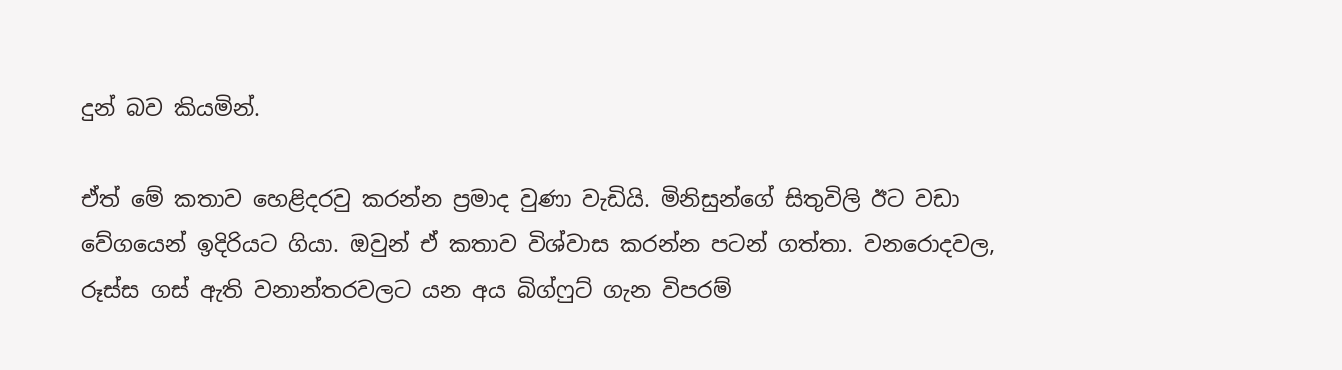දුන් බව කියමින්.

ඒත් මේ කතාව හෙළිදරවු කරන්න ප්‍රමාද වුණා වැඩියි. මිනිසුන්ගේ සිතුවිලි ඊට වඩා වේගයෙන් ඉදිරියට ගියා. ඔවුන් ඒ කතාව විශ්වාස කරන්න පටන් ගත්තා. වනරොදවල, රූස්ස ගස් ඇති වනාන්තරවලට යන අය බිග්ෆුට් ගැන විපරම්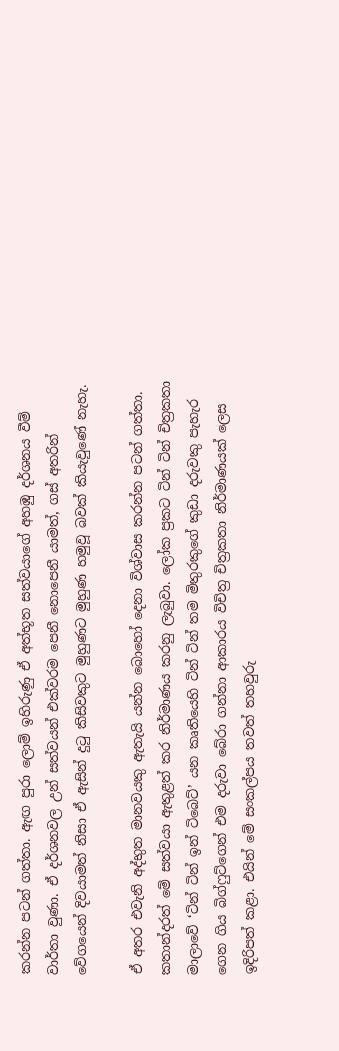කරන්න පටන් ගත්තා. ඇඟ පුරා ලොම් ඉහිරුණු ඒ අත්භූත සත්වයාගේ අහඹු දර්ශනය වීම් වාර්තා වුණා. ඒ දර්ශනවල උන් සත්වයන් එක්වරම පෙනී නොපෙනී යාමත්, ගස් අතරින් වේගයෙන් දිවයාමත් නිසා ඒ ඇසින් දුටු කිසිවකුට මුහුණට මුහුණ හමුවූ බවක් කියැවුණේ නැහැ.

ඒ අතර එවැනි අද්භුත මානවයකු ඇතැයි යන්න බොහෝ දෙනා විශ්වාස කරන්න පටන් ගත්තා. කතාන්දරත් මේ සත්වයා ඇතුළත් කර නිර්මාණය කරනු ලැබුවා. ලෝක ප්‍රකට ටින් ටින් චිත්‍රකතා මාලාවේ ‘ටින් ටින් ඉන් ටිබෙට්’ යන කෘතියෙහි ටින් ටින් තම මිතුරකුගේ කුඩා දරුවකු පැහැර ගෙන ගිය බිග්ෆුට්ගෙන් එම දරුවා බේරා ගන්නා ආකාරය විචිත්‍ර චිත්‍රකතා නිර්මාණයක් ලෙස ඉදිරිපත් කළා. එයින් මේ සංකල්පය තවත් තහවුරු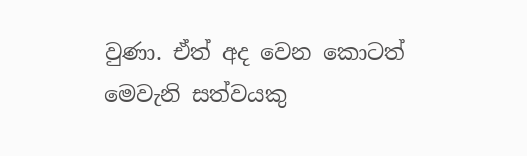වුණා. ඒත් අද වෙන කොටත් මෙවැනි සත්වයකු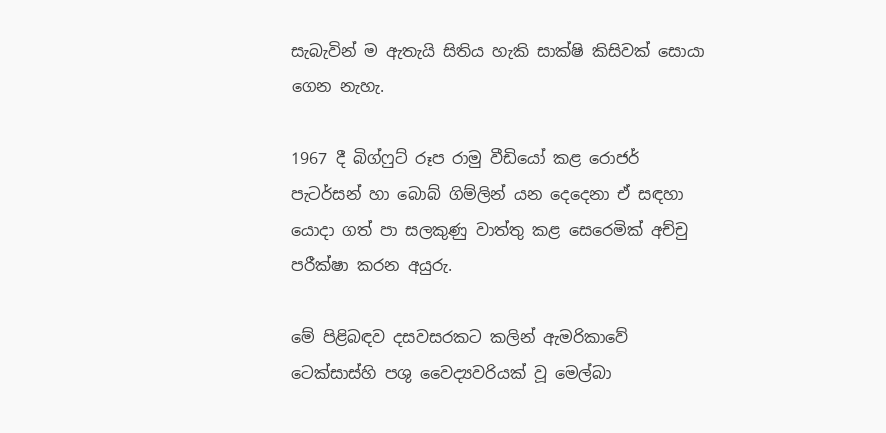සැබැවින් ම ඇතැයි සිතිය හැකි සාක්ෂි කිසිවක් සොයා ගෙන නැහැ.

1967 දී බිග්ෆුට් රූප රාමු වීඩියෝ කළ රොජර් පැටර්සන් හා බොබ් ගිම්ලින් යන දෙදෙනා ඒ සඳහා යොදා ගත් පා සලකුණු වාත්තු කළ සෙරෙමික් අච්චු පරීක්ෂා කරන අයුරු.

මේ පිළිබඳව දසවසරකට කලින් ඇමරිකාවේ ටෙක්සාස්හි පශු වෛද්‍යවරියක් වූ මෙල්බා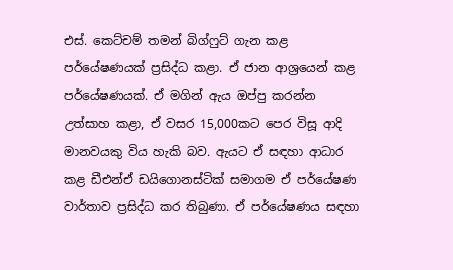එස්. කෙට්චම් තමන් බිග්ෆුට් ගැන කළ පර්යේෂණයක් ප්‍රසිද්ධ කළා. ඒ ජාන ආශ්‍රයෙන් කළ පර්යේෂණයක්. ඒ මගින් ඇය ඔප්පු කරන්න උත්සාහ කළා, ඒ වසර 15,000කට පෙර විසූ ආදි මානවයකු විය හැකි බව. ඇයට ඒ සඳහා ආධාර කළ ඩීඑන්ඒ ඩයිගොනස්ටික් සමාගම ඒ පර්යේෂණ වාර්තාව ප්‍රසිද්ධ කර තිබුණා. ඒ පර්යේෂණය සඳහා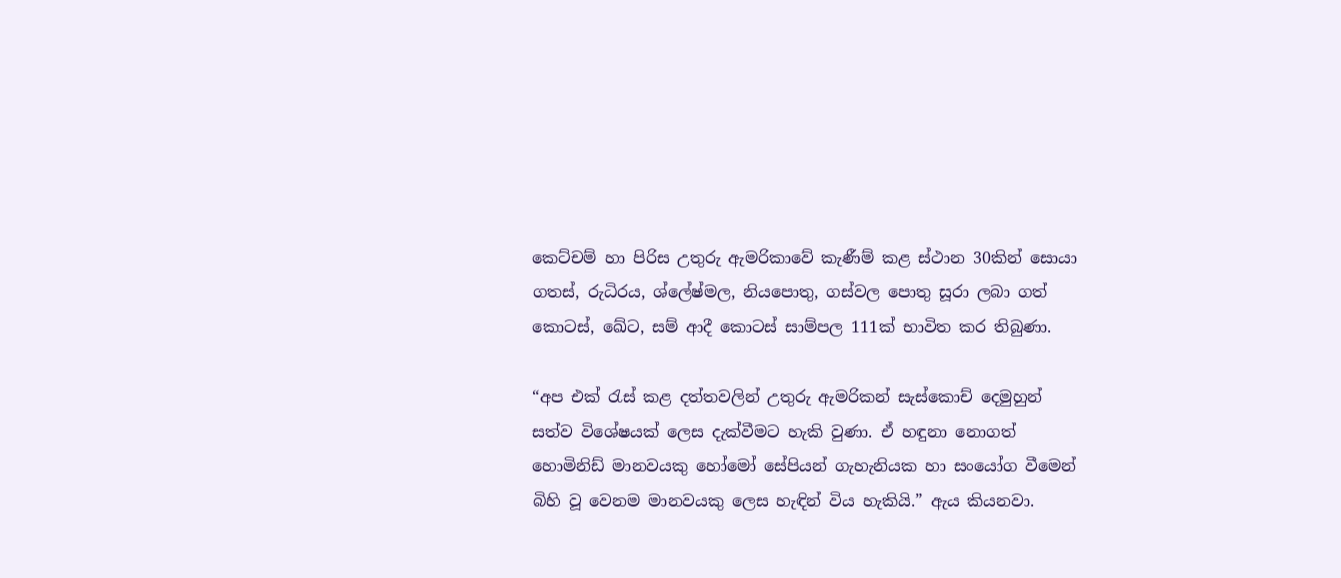කෙට්චම් හා පිරිස උතුරු ඇමරිකාවේ කැණීම් කළ ස්ථාන 30කින් සොයා ගතස්, රුධිරය, ශ්ලේෂ්මල, නියපොතු, ගස්වල පොතු සූරා ලබා ගත් කොටස්, ඛේට, සම් ආදී කොටස් සාම්පල 111ක් භාවිත කර තිබුණා.

“අප එක් රැස් කළ දත්තවලින් උතුරු ඇමරිකන් සැස්කොච් දෙමුහුන් සත්ව විශේෂයක් ලෙස දැක්වීමට හැකි වුණා. ඒ හඳුනා නොගත් හොමිනිඩ් මානවයකු හෝමෝ සේපියන් ගැහැනියක හා සංයෝග වීමෙන් බිහි වූ වෙනම මානවයකු ලෙස හැඳින් විය හැකියි.” ඇය කියනවා.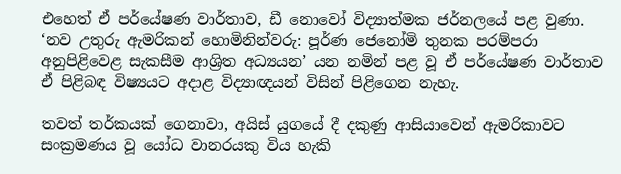එහෙත් ඒ පර්යේෂණ වාර්තාව, ඩී නොවෝ විද්‍යාත්මක ජර්නලයේ පළ වුණා. ‘නව උතුරු ඇමරිකන් හොමිනින්වරු: පූර්ණ ජෙනෝමි තුනක පරම්පරා අනුපිළිවෙළ සැකසීම ආශ්‍රිත අධ්‍යයන’ යන නමින් පළ වූ ඒ පර්යේෂණ වාර්තාව ඒ පිළිබඳ විෂ්‍යයට අදාළ විද්‍යාඥයන් විසින් පිළිගෙන නැහැ.

තවත් තර්කයක් ගෙනාවා, අයිස් යුගයේ දී දකුණු ආසියාවෙන් ඇමරිකාවට සංක්‍රමණය වූ යෝධ වානරයකු විය හැකි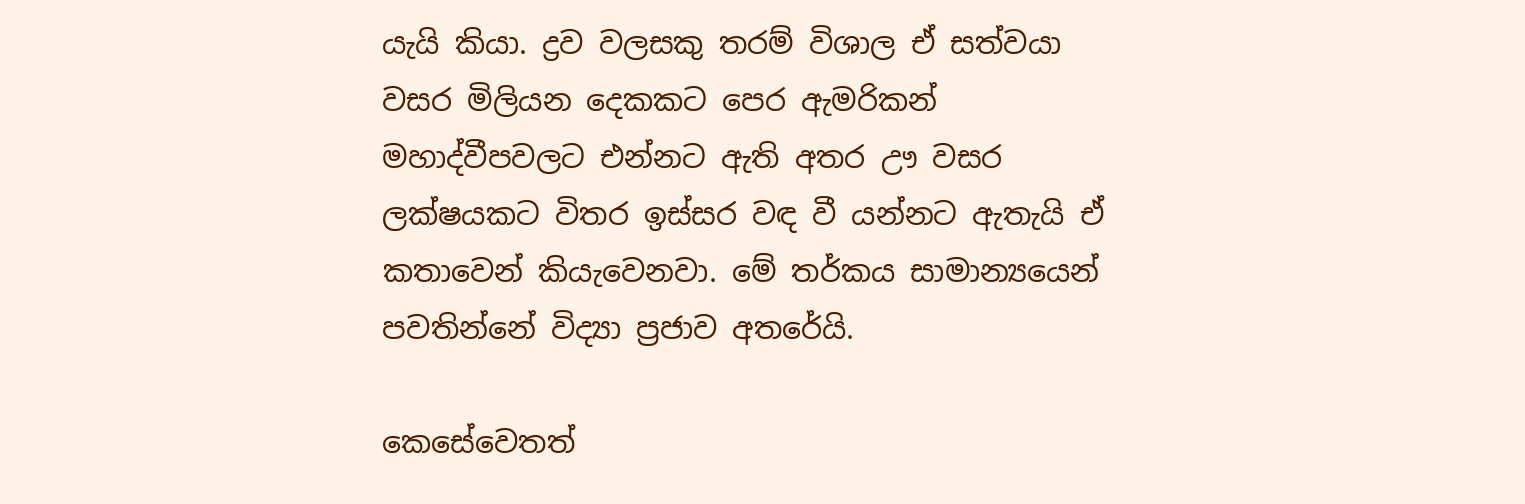යැයි කියා. ද්‍රව වලසකු තරම් විශාල ඒ සත්වයා වසර මිලියන දෙකකට පෙර ඇමරිකන් මහාද්වීපවලට එන්නට ඇති අතර ඌ වසර ලක්ෂයකට විතර ඉස්සර වඳ වී යන්නට ඇතැයි ඒ කතාවෙන් කියැවෙනවා. මේ තර්කය සාමාන්‍යයෙන් පවතින්නේ විද්‍යා ප්‍රජාව අතරේයි.

කෙසේවෙතත්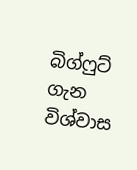බිග්ෆුට් ගැන විශ්වාස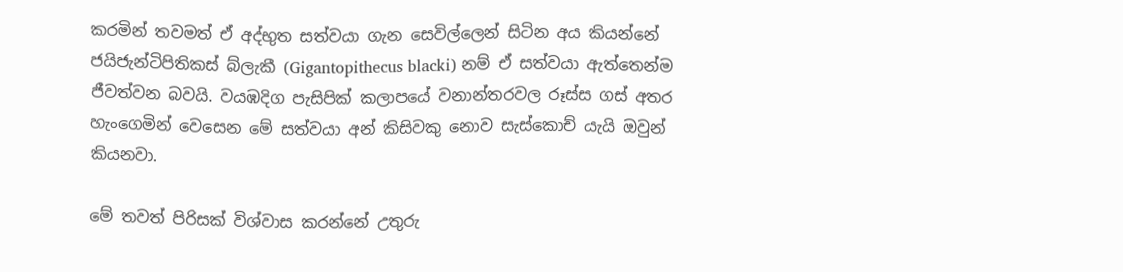කරමින් තවමත් ඒ අද්භුත සත්වයා ගැන සෙවිල්ලෙන් සිටින අය කියන්නේ ජයිජැන්ටිපිතිකස් බ්ලැකී (Gigantopithecus blacki) නම් ඒ සත්වයා ඇත්තෙන්ම ජීවත්වන බවයි. වයඹදිග පැසිපික් කලාපයේ වනාන්තරවල රූස්ස ගස් අතර හැංගෙමින් වෙසෙන මේ සත්වයා අන් කිසිවකු නොව සැස්කොච් යැයි ඔවුන් කියනවා.

මේ තවත් පිරිසක් විශ්වාස කරන්නේ උතුරු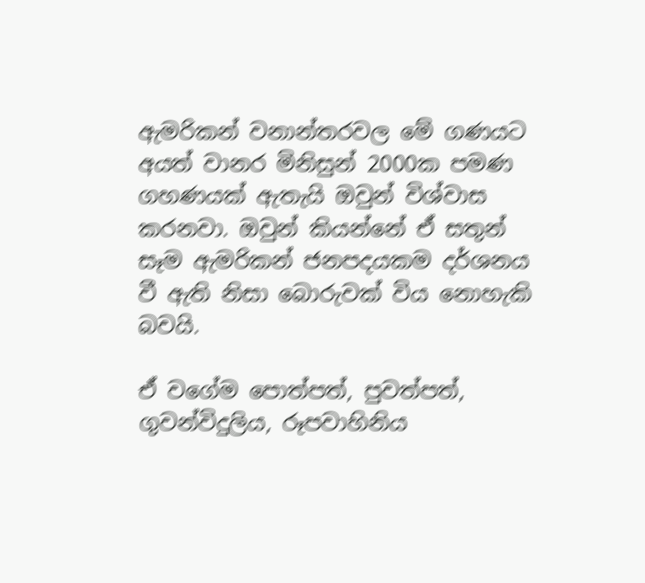ඇමරිකන් වනාන්තරවල මේ ගණයට අයත් වානර මිනිසුන් 2000ක පමණ ගහණයක් ඇතැයි ඔවුන් විශ්වාස කරනවා. ඔවුන් කියන්නේ ඒ සතුන් සෑම ඇමරිකන් ජනපදයකම දර්ශනය වී ඇති නිසා බොරුවක් විය නොහැකි බවයි.

ඒ වගේම පොත්පත්, පුවත්පත්, ගුවන්විදුලිය, රූපවාහිනිය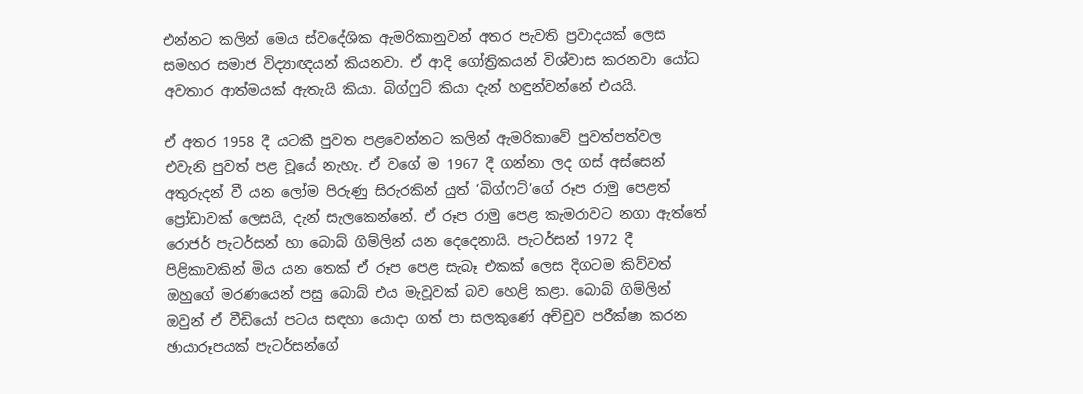එන්නට කලින් මෙය ස්වදේශික ඇමරිකානුවන් අතර පැවති ප්‍රවාදයක් ලෙස සමහර සමාජ විද්‍යාඥයන් කියනවා. ඒ ආදි ගෝත්‍රිකයන් විශ්වාස කරනවා යෝධ අවතාර ආත්මයක් ඇතැයි කියා. බිග්ෆුට් කියා දැන් හඳුන්වන්නේ එයයි.

ඒ අතර 1958 දී යටකී පුවත පළවෙන්නට කලින් ඇමරිකාවේ පුවත්පත්වල එවැනි පුවත් පළ වූයේ නැහැ. ඒ වගේ ම 1967 දී ගන්නා ලද ගස් අස්සෙන් අතුරුදන් වී යන ලෝම පිරුණු සිරුරකින් යුත් ‘බිග්ෆට්’ගේ රූප රාමු පෙළත් ප්‍රෝඩාවක් ලෙසයි, දැන් සැලකෙන්නේ. ඒ රූප රාමු පෙළ කැමරාවට නගා ඇත්තේ රොජර් පැටර්සන් හා බොබ් ගිම්ලින් යන දෙදෙනායි. පැටර්සන් 1972 දී පිළිකාවකින් මිය යන තෙක් ඒ රූප පෙළ සැබෑ එකක් ලෙස දිගටම කිව්වත් ඔහුගේ මරණයෙන් පසු බොබ් එය මැවූවක් බව හෙළි කළා. බොබ් ගිම්ලින් ඔවුන් ඒ වීඩියෝ පටය සඳහා යොදා ගත් පා සලකුණේ අච්චුව පරීක්ෂා කරන ඡායාරූපයක් පැටර්සන්ගේ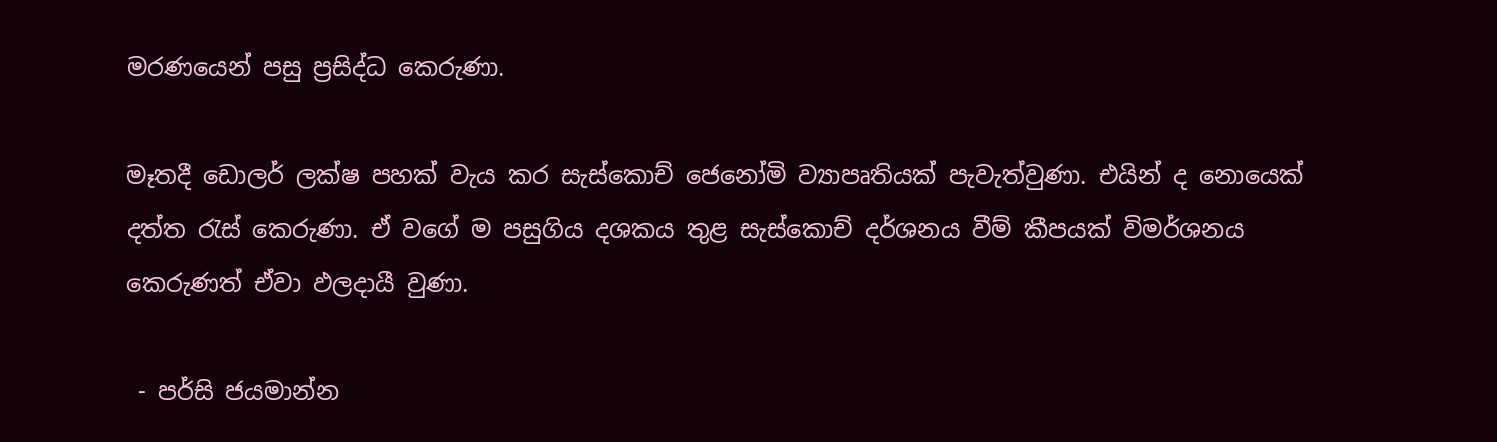මරණයෙන් පසු ප්‍රසිද්ධ කෙරුණා.

මෑතදී ඩොලර් ලක්ෂ පහක් වැය කර සැස්කොච් ජෙනෝමි ව්‍යාපෘතියක් පැවැත්වුණා. එයින් ද නොයෙක් දත්ත රැස් කෙරුණා. ඒ වගේ ම පසුගිය දශකය තුළ සැස්කොච් දර්ශනය වීම් කීපයක් විමර්ශනය කෙරුණත් ඒවා ඵලදායී වුණා.

 - පර්සි ජයමාන්න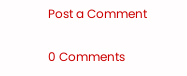Post a Comment

0 Comments